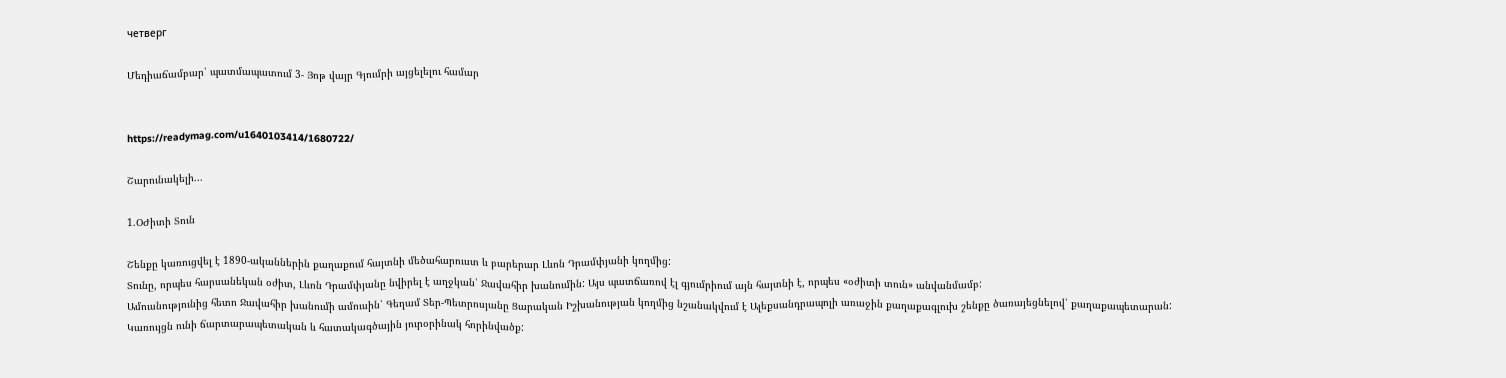четверг

Մեդիաճամբար՝ պատմապատում 3- Յոթ վայր Գյումրի այցելելու համար


https://readymag.com/u1640103414/1680722/

Շարունակելի...

1.ՕԺիտի Տուն

Շենքը կառուցվել է 1890-ականներին քաղաքում հայտնի մեծահարուստ և բարերար Լևոն Դրամփյանի կողմից:
Տունը, որպես հարսանեկան օժիտ, Լևոն Դրամփյանը նվիրել է աղջկան՝ Ջավահիր խանումին: Այս պատճառով էլ գյումրիում այն հայտնի է, որպես «օժիտի տուն» անվանմամբ:
Ամուսնությունից հետո Ջավահիր խանումի ամուսին՝ Գեղամ Տեր-Պետրոսյանը Ցարական Իշխանության կողմից նշանակվում է Ալեքսանդրապոլի առաջին քաղաքագլուխ շենքը ծառայեցնելով՝ քաղաքապետարան:
Կառույցն ունի ճարտարապետական և հատակագծային յուրօրինակ հորինվածք: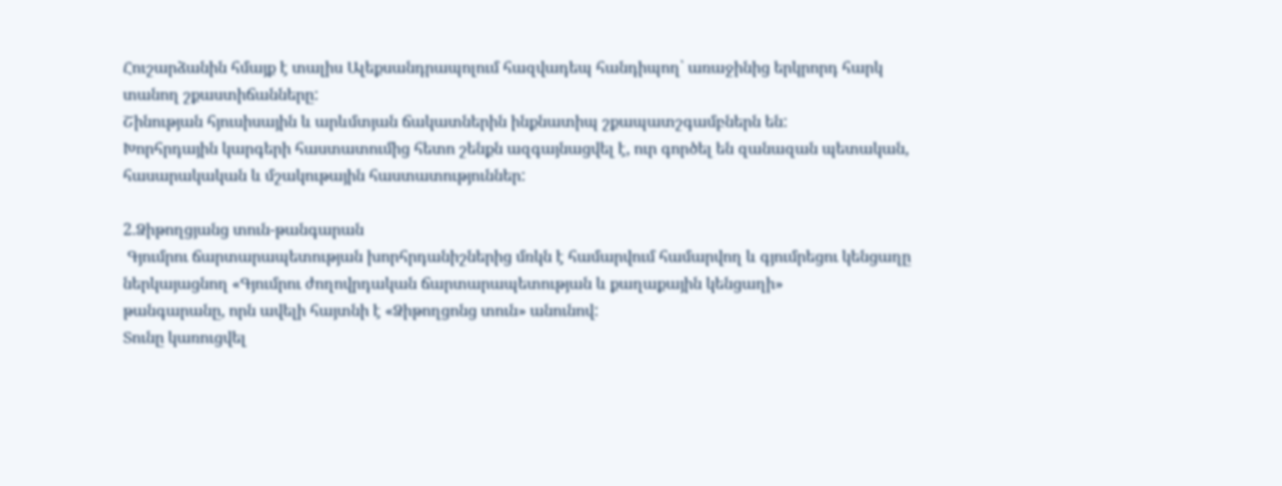Հուշարձանին հմայք է տալիս Ալեքսանդրապոլում հազվադեպ հանդիպող՝ առաջինից երկրորդ հարկ տանող շքաստիճանները:
Շինության հյուսիսային և արևմտյան ճակատներին ինքնատիպ շքապատշգամբներն են:
Խորհրդային կարգերի հաստատումից հետո շենքն ազգայնացվել է, ուր գործել են զանազան պետական, հասարակական և մշակութային հաստատություններ:

2.Ձիթողցյանց տուն-թանգարան
 Գյումրու ճարտարապետության խորհրդանիշներից մռկն է համարվում համարվող և գյումրեցու կենցաղը ներկայացնող «Գյումրու ժողովրդական ճարտարապետության և քաղաքային կենցաղի»
թանգարանը, որն ավելի հայտնի է «Ձիթողցոնց տուն» անունով:
Տունը կառուցվել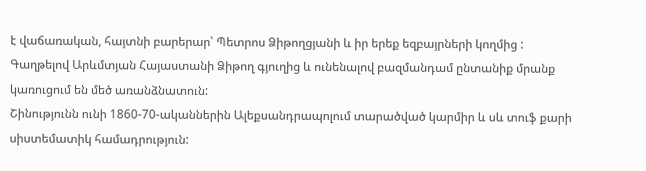է վաճառական, հայտնի բարերար՝ Պետրոս Ձիթողցյանի և իր երեք եզբայրների կողմից : Գաղթելով Արևմտյան Հայաստանի Ձիթող գյուղից և ունենալով բազմանդամ ընտանիք մրանք կառուցում են մեծ առանձնատուն:
Շինությունն ունի 1860-70-ականներին Ալեքսանդրապոլում տարածված կարմիր և սև տուֆ քարի սիստեմատիկ համադրություն: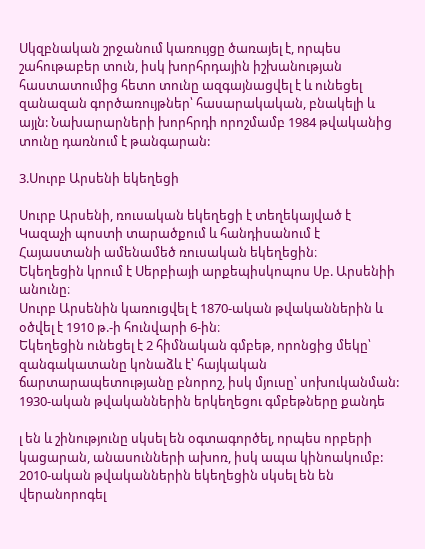Սկզբնական շրջանում կառույցը ծառայել է, որպես շահութաբեր տուն, իսկ խորհրդային իշխանության հաստատումից հետո տունը ազգայնացվել է և ունեցել զանազան գործառույթներ՝ հասարակական, բնակելի և այլն: Նախարարների խորհրդի որոշմամբ 1984 թվականից տունը դառնում է թանգարան:

3.Սուրբ Արսենի եկեղեցի

Սուրբ Արսենի, ռուսական եկեղեցի է տեղեկայված է Կազաչի պոստի տարածքում և հանդիսանում է Հայաստանի ամենամեծ ռուսական եկեղեցին։
Եկեղեցին կրում է Սերբիայի արքեպիսկոպոս Սբ. Արսենիի անունը։
Սուրբ Արսենին կառուցվել է 1870-ական թվականներին և օծվել է 1910 թ.-ի հունվարի 6-ին։
Եկեղեցին ունեցել է 2 հիմնական գմբեթ, որոնցից մեկը՝ զանգակատանը կոնաձև է՝ հայկական ճարտարապետությանը բնորոշ, իսկ մյուսը՝ սոխուկանման:
1930-ական թվականներին երկեղեցու գմբեթները քանդե

լ են և շինությունը սկսել են օգտագործել, որպես որբերի կացարան, անասունների ախոռ, իսկ ապա կինոակումբ:
2010-ական թվականներին եկեղեցին սկսել են են վերանորոգել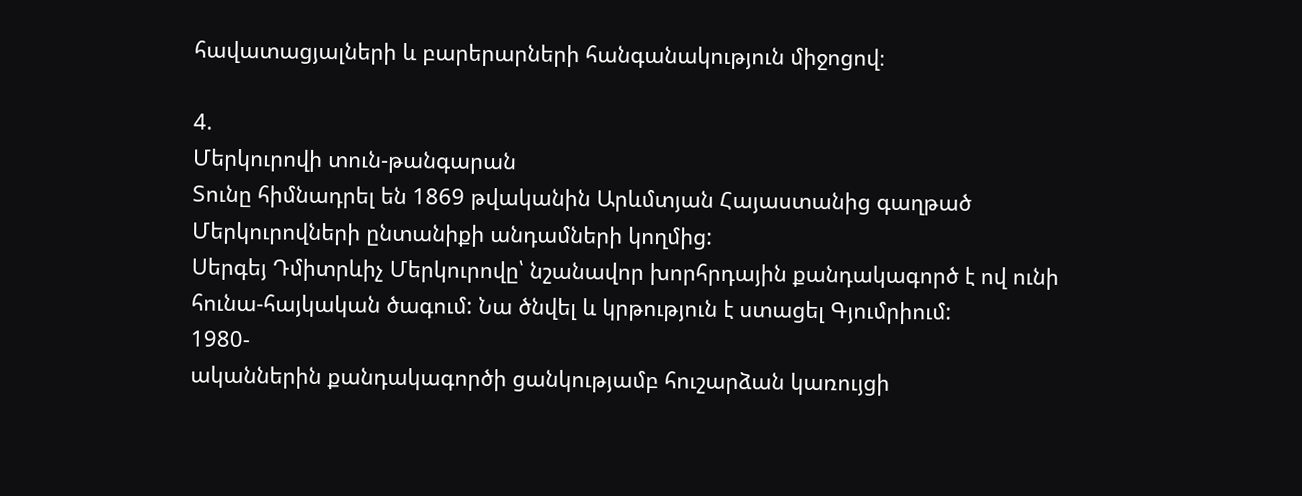հավատացյալների և բարերարների հանգանակություն միջոցով։

4.
Մերկուրովի տուն-թանգարան
Տունը հիմնադրել են 1869 թվականին Արևմտյան Հայաստանից գաղթած Մերկուրովների ընտանիքի անդամների կողմից:
Սերգեյ Դմիտրևիչ Մերկուրովը՝ նշանավոր խորհրդային քանդակագործ է ով ունի հունա-հայկական ծագում: Նա ծնվել և կրթություն է ստացել Գյումրիում:
1980-
ականներին քանդակագործի ցանկությամբ հուշարձան կառույցի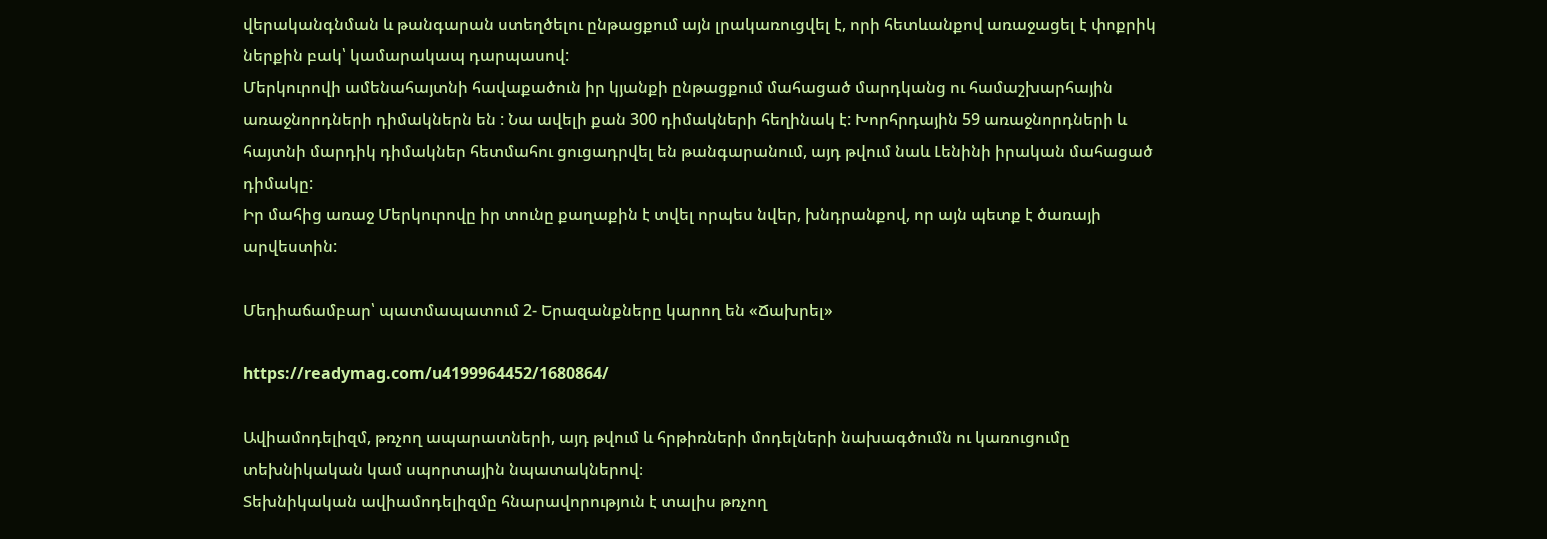վերականգնման և թանգարան ստեղծելու ընթացքում այն լրակառուցվել է, որի հետևանքով առաջացել է փոքրիկ ներքին բակ՝ կամարակապ դարպասով:
Մերկուրովի ամենահայտնի հավաքածուն իր կյանքի ընթացքում մահացած մարդկանց ու համաշխարհային առաջնորդների դիմակներն են : Նա ավելի քան 300 դիմակների հեղինակ է: Խորհրդային 59 առաջնորդների և հայտնի մարդիկ դիմակներ հետմահու ցուցադրվել են թանգարանում, այդ թվում նաև Լենինի իրական մահացած դիմակը:
Իր մահից առաջ Մերկուրովը իր տունը քաղաքին է տվել որպես նվեր, խնդրանքով, որ այն պետք է ծառայի արվեստին:

Մեդիաճամբար՝ պատմապատում 2- Երազանքները կարող են «Ճախրել»

https://readymag.com/u4199964452/1680864/

Ավիամոդելիզմ, թռչող ապարատների, այդ թվում և հրթիռների մոդելների նախագծումն ու կառուցումը տեխնիկական կամ սպորտային նպատակներով։
Տեխնիկական ավիամոդելիզմը հնարավորություն է տալիս թռչող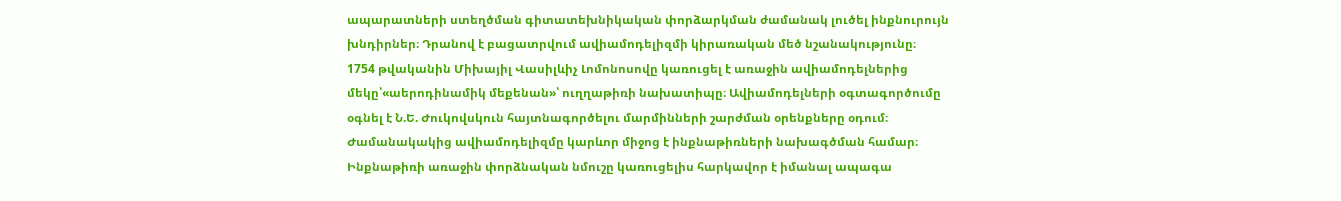ապարատների ստեղծման գիտատեխնիկական փորձարկման ժամանակ լուծել ինքնուրույն խնդիրներ։ Դրանով է բացատրվում ավիամոդելիզմի կիրառական մեծ նշանակությունը։
1754 թվականին Միխայիլ Վասիլևիչ Լոմոնոսովը կառուցել է առաջին ավիամոդելներից մեկը՝«աերոդինամիկ մեքենան»՝ ուղղաթիռի նախատիպը։ Ավիամոդելների օգտագործումը օգնել է Ն.Ե. Ժուկովսկուն հայտնագործելու մարմինների շարժման օրենքները օդում։ Ժամանակակից ավիամոդելիզմը կարևոր միջոց է ինքնաթիռների նախագծման համար։ Ինքնաթիռի առաջին փորձնական նմուշը կառուցելիս հարկավոր է իմանալ ապագա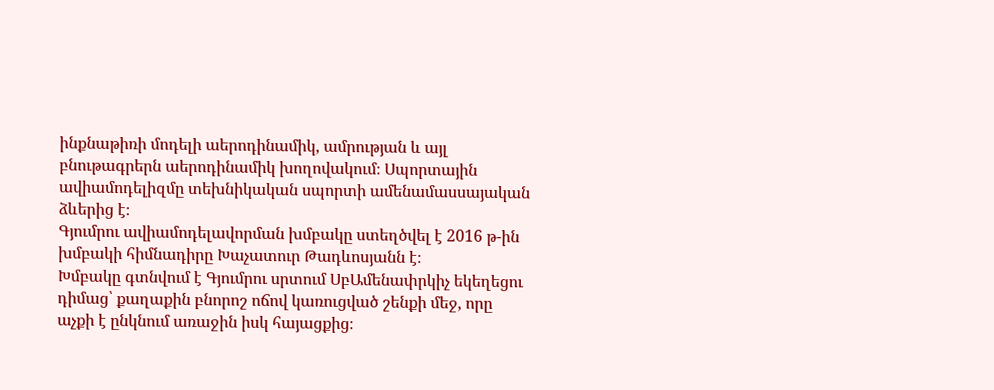ինքնաթիռի մոդելի աերոդինամիկ, ամրության և այլ բնութագրերն աերոդինամիկ խողովակում։ Սպորտային ավիամոդելիզմը տեխնիկական սպորտի ամենամասսայական ձևերից է։
Գյումրու ավիամոդելավորման խմբակը ստեղծվել է 2016 թ-ին խմբակի հիմնադիրը Խաչատուր Թադևոսյանն է։
Խմբակը գտնվում է Գյումրու սրտում ՍբԱմենափրկիչ եկեղեցու դիմաց՝ քաղաքին բնորոշ ոճով կառուցված շենքի մեջ, որը աչքի է ընկնում առաջին իսկ հայացքից։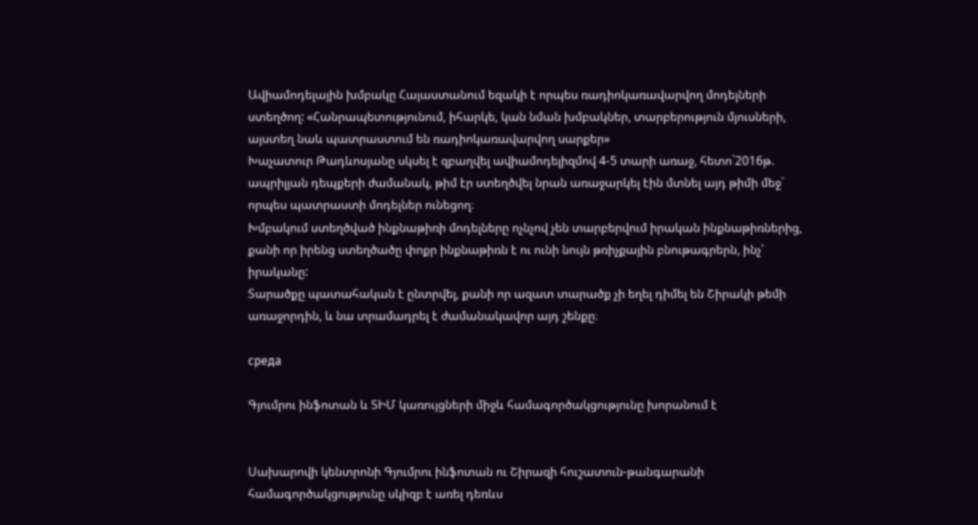Ավիամոդելային խմբակը Հայաստանում եզակի է որպես ռադիոկառավարվող մոդելների ստեղծող: «Հանրապետությունում, իհարկե, կան նման խմբակներ, տարբերություն մյուսների, այստեղ նաև պատրաստում են ռադիոկառավարվող սարքեր»
Խաչատուր Թադևոսյանը սկսել է զբաղվել ավիամոդելիզմով 4-5 տարի առաջ, հետո`2016թ. ապրիլյան դեպքերի ժամանակ, թիմ էր ստեղծվել նրան առաջարկել էին մտնել այդ թիմի մեջ` որպես պատրաստի մոդելներ ունեցող։
Խմբակում ստեղծված ինքնաթիռի մոդելները ոչնչով չեն տարբերվում իրական ինքնաթիռներից, քանի որ իրենց ստեղծածը փոքր ինքնաթիռն է ու ունի նույն թռիչքային բնութագրերն, ինչ՝ իրականը:
Տարածքը պատահական է ընտրվել, քանի որ ազատ տարածք չի եղել դիմել են Շիրակի թեմի առաջորդին, և նա տրամադրել է ժամանակավոր այդ շենքը։

среда

Գյումրու ինֆոտան և ՏԻՄ կառույցների միջև համագործակցությունը խորանում է


Սախարովի կենտրոնի Գյումրու ինֆոտան ու Շիրազի հուշատուն-թանգարանի համագործակցությունը սկիզբ է առել դեռևս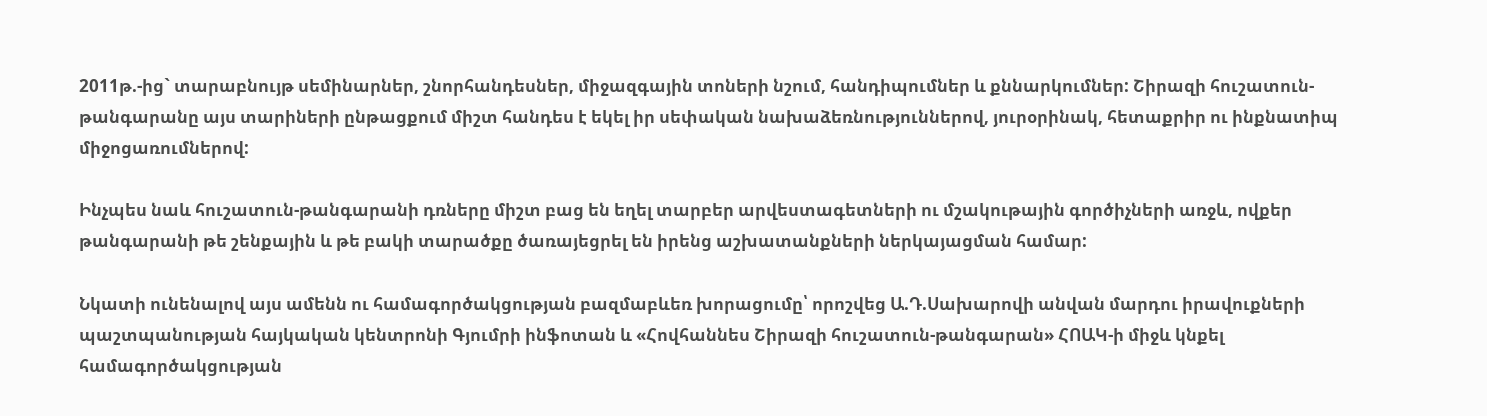2011թ.-ից` տարաբնույթ սեմինարներ, շնորհանդեսներ, միջազգային տոների նշում, հանդիպումներ և քննարկումներ: Շիրազի հուշատուն-թանգարանը այս տարիների ընթացքում միշտ հանդես է եկել իր սեփական նախաձեռնություններով, յուրօրինակ, հետաքրիր ու ինքնատիպ միջոցառումներով:

Ինչպես նաև հուշատուն-թանգարանի դռները միշտ բաց են եղել տարբեր արվեստագետների ու մշակութային գործիչների առջև, ովքեր թանգարանի թե շենքային և թե բակի տարածքը ծառայեցրել են իրենց աշխատանքների ներկայացման համար:

Նկատի ունենալով այս ամենն ու համագործակցության բազմաբևեռ խորացումը՝ որոշվեց Ա.Դ.Սախարովի անվան մարդու իրավուքների պաշտպանության հայկական կենտրոնի Գյումրի ինֆոտան և «Հովհաննես Շիրազի հուշատուն-թանգարան» ՀՈԱԿ-ի միջև կնքել համագործակցության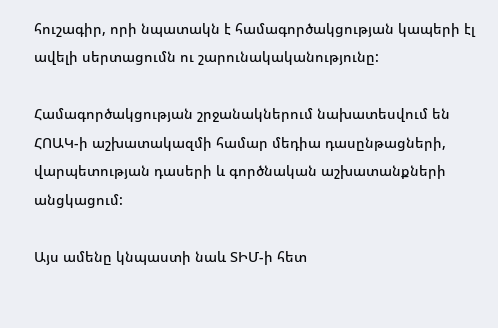հուշագիր, որի նպատակն է համագործակցության կապերի էլ ավելի սերտացումն ու շարունակականությունը:

Համագործակցության շրջանակներում նախատեսվում են ՀՈԱԿ-ի աշխատակազմի համար մեդիա դասընթացների, վարպետության դասերի և գործնական աշխատանքների անցկացում:

Այս ամենը կնպաստի նաև ՏԻՄ-ի հետ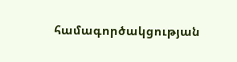համագործակցության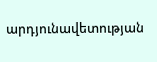արդյունավետության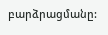բարձրացմանը: